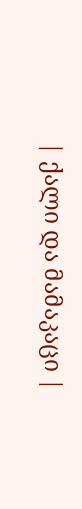| ქალი და მამაკაცი |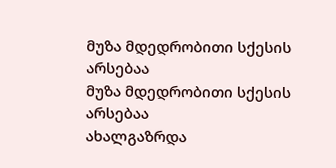მუზა მდედრობითი სქესის არსებაა
მუზა მდედრობითი სქესის არსებაა
ახალგაზრდა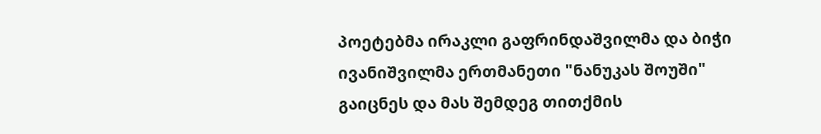პოეტებმა ირაკლი გაფრინდაშვილმა და ბიჭი ივანიშვილმა ერთმანეთი "ნანუკას შოუში" გაიცნეს და მას შემდეგ თითქმის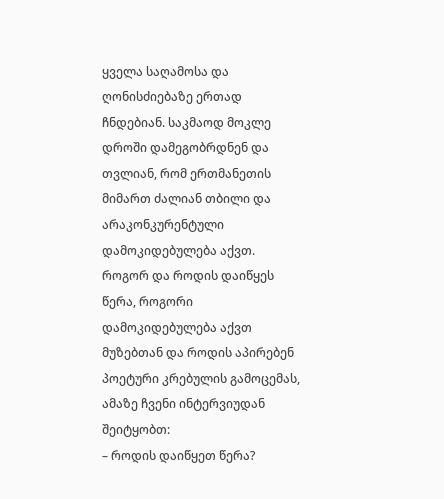ყველა საღამოსა და ღონისძიებაზე ერთად ჩნდებიან. საკმაოდ მოკლე დროში დამეგობრდნენ და თვლიან, რომ ერთმანეთის მიმართ ძალიან თბილი და არაკონკურენტული დამოკიდებულება აქვთ.
როგორ და როდის დაიწყეს წერა, როგორი დამოკიდებულება აქვთ მუზებთან და როდის აპირებენ პოეტური კრებულის გამოცემას, ამაზე ჩვენი ინტერვიუდან შეიტყობთ:
– როდის დაიწყეთ წერა?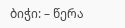ბიჭი: – წერა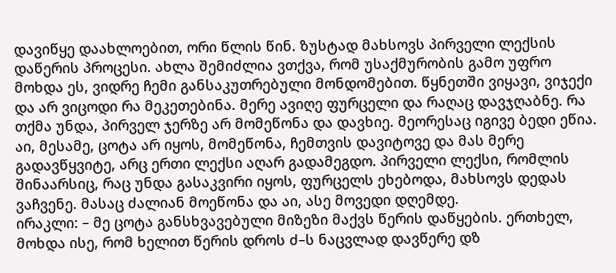დავიწყე დაახლოებით, ორი წლის წინ. ზუსტად მახსოვს პირველი ლექსის დაწერის პროცესი. ახლა შემიძლია ვთქვა, რომ უსაქმურობის გამო უფრო მოხდა ეს, ვიდრე ჩემი განსაკუთრებული მონდომებით. წყნეთში ვიყავი, ვიჯექი და არ ვიცოდი რა მეკეთებინა. მერე ავიღე ფურცელი და რაღაც დავჯღაბნე. რა თქმა უნდა, პირველ ჯერზე არ მომეწონა და დავხიე. მეორესაც იგივე ბედი ეწია. აი, მესამე, ცოტა არ იყოს, მომეწონა, ჩემთვის დავიტოვე და მას მერე გადავწყვიტე, არც ერთი ლექსი აღარ გადამეგდო. პირველი ლექსი, რომლის შინაარსიც, რაც უნდა გასაკვირი იყოს, ფურცელს ეხებოდა, მახსოვს დედას ვაჩვენე. მასაც ძალიან მოეწონა და აი, ასე მოვედი დღემდე.
ირაკლი: – მე ცოტა განსხვავებული მიზეზი მაქვს წერის დაწყების. ერთხელ, მოხდა ისე, რომ ხელით წერის დროს ძ–ს ნაცვლად დავწერე დზ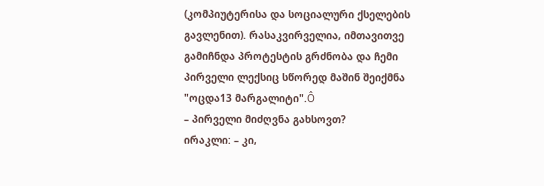(კომპიუტერისა და სოციალური ქსელების გავლენით). რასაკვირველია, იმთავითვე გამიჩნდა პროტესტის გრძნობა და ჩემი პირველი ლექსიც სწორედ მაშინ შეიქმნა "ოცდა13 მარგალიტი".Ô
– პირველი მიძღვნა გახსოვთ?
ირაკლი: – კი,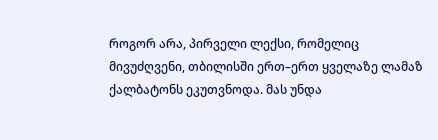როგორ არა, პირველი ლექსი, რომელიც მივუძღვენი, თბილისში ერთ–ერთ ყველაზე ლამაზ ქალბატონს ეკუთვნოდა. მას უნდა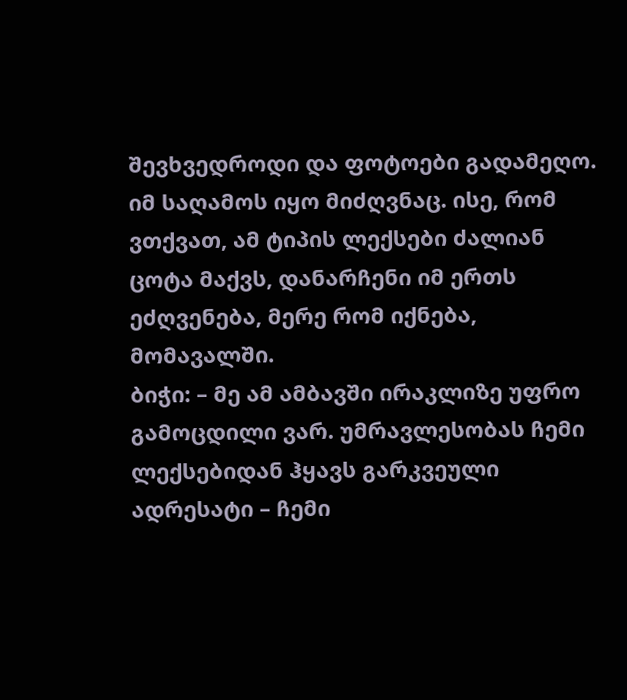შევხვედროდი და ფოტოები გადამეღო. იმ საღამოს იყო მიძღვნაც. ისე, რომ ვთქვათ, ამ ტიპის ლექსები ძალიან ცოტა მაქვს, დანარჩენი იმ ერთს ეძღვენება, მერე რომ იქნება, მომავალში.
ბიჭი: – მე ამ ამბავში ირაკლიზე უფრო გამოცდილი ვარ. უმრავლესობას ჩემი ლექსებიდან ჰყავს გარკვეული ადრესატი – ჩემი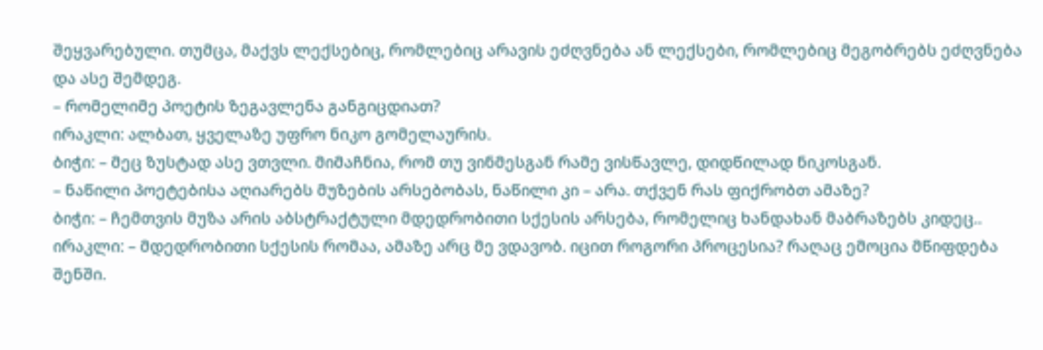შეყვარებული. თუმცა, მაქვს ლექსებიც, რომლებიც არავის ეძღვნება ან ლექსები, რომლებიც მეგობრებს ეძღვნება და ასე შემდეგ.
– რომელიმე პოეტის ზეგავლენა განგიცდიათ?
ირაკლი: ალბათ, ყველაზე უფრო ნიკო გომელაურის.
ბიჭი: – მეც ზუსტად ასე ვთვლი. მიმაჩნია, რომ თუ ვინმესგან რამე ვისწავლე, დიდწილად ნიკოსგან.
– ნაწილი პოეტებისა აღიარებს მუზების არსებობას, ნაწილი კი – არა. თქვენ რას ფიქრობთ ამაზე?
ბიჭი: – ჩემთვის მუზა არის აბსტრაქტული მდედრობითი სქესის არსება, რომელიც ხანდახან მაბრაზებს კიდეც..
ირაკლი: – მდედრობითი სქესის რომაა, ამაზე არც მე ვდავობ. იცით როგორი პროცესია? რაღაც ემოცია მწიფდება შენში.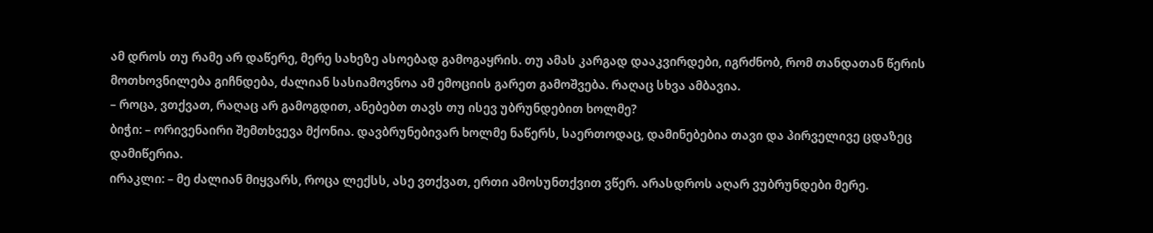ამ დროს თუ რამე არ დაწერე, მერე სახეზე ასოებად გამოგაყრის. თუ ამას კარგად დააკვირდები, იგრძნობ, რომ თანდათან წერის მოთხოვნილება გიჩნდება, ძალიან სასიამოვნოა ამ ემოციის გარეთ გამოშვება. რაღაც სხვა ამბავია.
– როცა, ვთქვათ, რაღაც არ გამოგდით, ანებებთ თავს თუ ისევ უბრუნდებით ხოლმე?
ბიჭი: – ორივენაირი შემთხვევა მქონია. დავბრუნებივარ ხოლმე ნაწერს, საერთოდაც, დამინებებია თავი და პირველივე ცდაზეც დამიწერია.
ირაკლი: – მე ძალიან მიყვარს, როცა ლექსს, ასე ვთქვათ, ერთი ამოსუნთქვით ვწერ. არასდროს აღარ ვუბრუნდები მერე.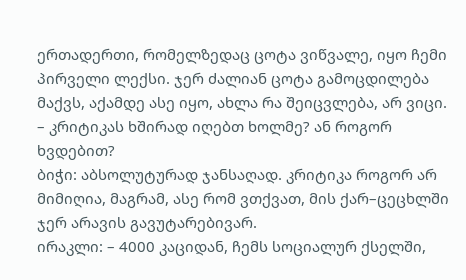ერთადერთი, რომელზედაც ცოტა ვიწვალე, იყო ჩემი პირველი ლექსი. ჯერ ძალიან ცოტა გამოცდილება მაქვს, აქამდე ასე იყო, ახლა რა შეიცვლება, არ ვიცი.
– კრიტიკას ხშირად იღებთ ხოლმე? ან როგორ ხვდებით?
ბიჭი: აბსოლუტურად ჯანსაღად. კრიტიკა როგორ არ მიმიღია, მაგრამ, ასე რომ ვთქვათ, მის ქარ–ცეცხლში ჯერ არავის გავუტარებივარ.
ირაკლი: – 4000 კაციდან, ჩემს სოციალურ ქსელში,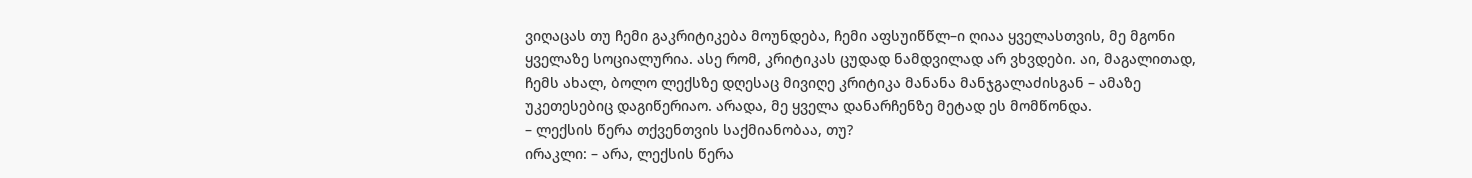ვიღაცას თუ ჩემი გაკრიტიკება მოუნდება, ჩემი აფსუიწწლ–ი ღიაა ყველასთვის, მე მგონი ყველაზე სოციალურია. ასე რომ, კრიტიკას ცუდად ნამდვილად არ ვხვდები. აი, მაგალითად, ჩემს ახალ, ბოლო ლექსზე დღესაც მივიღე კრიტიკა მანანა მანჯგალაძისგან – ამაზე უკეთესებიც დაგიწერიაო. არადა, მე ყველა დანარჩენზე მეტად ეს მომწონდა.
– ლექსის წერა თქვენთვის საქმიანობაა, თუ?
ირაკლი: – არა, ლექსის წერა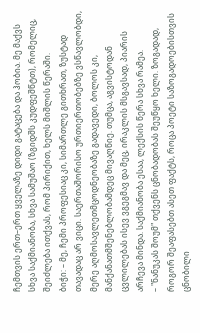ჩემთვის ერთ–ერთ ყველაზე დიდი გატაცება და ჰობია. მე მაქვს სხვა საქმიანობა, სხვა სამუშაო (ზგიდშს კუდფეშწტთ), რომელიც, შეიძლება ითქვას, რომ პირიქით, ხელს მიშლის წერაში.
ბიჭი: – მე, ჩემი პროფესიაც კი, სიმართლე გითხრათ, ზუსტად თავადაც არ ვიცი. საერთაშორისო ურთიერთობებზე ვსწავლობდი, მერე აღმოსავლეთმცოდნეობაზე გადავედი, ბოლოს კი, მანქანათმშენებლობამდეც მივაღწიე. თუმცა, აგვისტოდან ცვლილებას ისევ ვგეგმავ და მეც, ირაკლის მსგავსად, პიარის არჩევა მინდა. საქმიანობა ესაა, ლექსის წერა სხვა რამეა.
– "ნანუკას შოუმ" თქვენს ცნობადობას შეუწყო ხელი. ზოგადად, როგორ შეაფასებთ ასეთ ფაქტს, როცა პოეტი საზოგადოებისთვის ცნობილი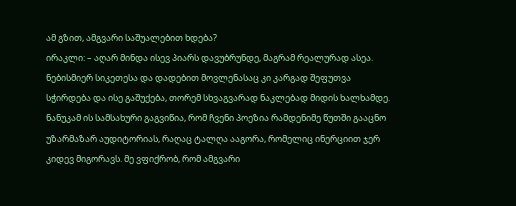ამ გზით, ამგვარი საშუალებით ხდება?
ირაკლი: – აღარ მინდა ისევ პიარს დავუბრუნდე, მაგრამ რეალურად ასეა. ნებისმიერ სიკეთესა და დადებით მოვლენასაც კი კარგად შეფუთვა სჭირდება და ისე გაშუქება, თორემ სხვაგვარად ნაკლებად მიდის ხალხამდე. ნანუკამ ის სამსახური გაგვიწია, რომ ჩვენი პოეზია რამდენიმე წუთში გააცნო უზარმაზარ აუდიტორიას, რაღაც ტალღა ააგორა, რომელიც ინერციით ჯერ კიდევ მიგორავს. მე ვფიქრობ, რომ ამგვარი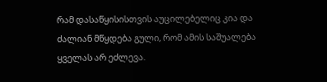რამ დასაწყისისთვის აუცილებელიც კია და ძალიან მწყდება გული, რომ ამის საშუალება ყველას არ ეძლევა.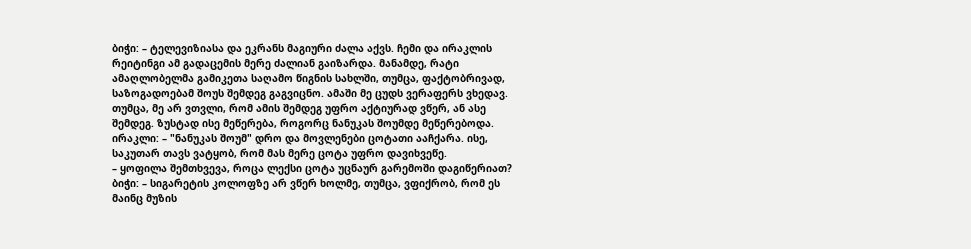ბიჭი: – ტელევიზიასა და ეკრანს მაგიური ძალა აქვს. ჩემი და ირაკლის რეიტინგი ამ გადაცემის მერე ძალიან გაიზარდა. მანამდე, რატი ამაღლობელმა გამიკეთა საღამო წიგნის სახლში, თუმცა, ფაქტობრივად, საზოგადოებამ შოუს შემდეგ გაგვიცნო. ამაში მე ცუდს ვერაფერს ვხედავ. თუმცა, მე არ ვთვლი, რომ ამის შემდეგ უფრო აქტიურად ვწერ, ან ასე შემდეგ. ზუსტად ისე მეწერება, როგორც ნანუკას შოუმდე მეწერებოდა.
ირაკლი: – "ნანუკას შოუმ" დრო და მოვლენები ცოტათი ააჩქარა. ისე, საკუთარ თავს ვატყობ, რომ მას მერე ცოტა უფრო დავიხვეწე.
– ყოფილა შემთხვევა, როცა ლექსი ცოტა უცნაურ გარემოში დაგიწერიათ?
ბიჭი: – სიგარეტის კოლოფზე არ ვწერ ხოლმე, თუმცა, ვფიქრობ, რომ ეს მაინც მუზის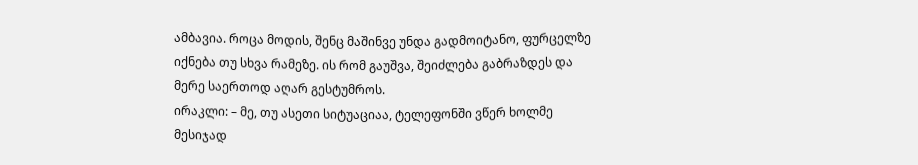ამბავია. როცა მოდის, შენც მაშინვე უნდა გადმოიტანო, ფურცელზე იქნება თუ სხვა რამეზე. ის რომ გაუშვა, შეიძლება გაბრაზდეს და მერე საერთოდ აღარ გესტუმროს.
ირაკლი: – მე, თუ ასეთი სიტუაციაა, ტელეფონში ვწერ ხოლმე მესიჯად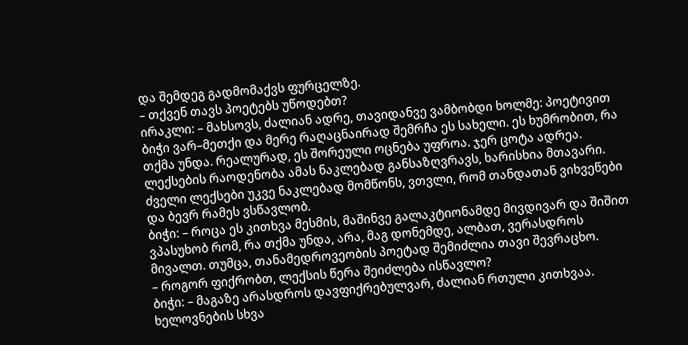და შემდეგ გადმომაქვს ფურცელზე.
– თქვენ თავს პოეტებს უწოდებთ?
ირაკლი: – მახსოვს, ძალიან ადრე, თავიდანვე ვამბობდი ხოლმე: პოეტივით ბიჭი ვარ–მეთქი და მერე რაღაცნაირად შემრჩა ეს სახელი. ეს ხუმრობით, რა თქმა უნდა. რეალურად, ეს შორეული ოცნება უფროა. ჯერ ცოტა ადრეა. ლექსების რაოდენობა ამას ნაკლებად განსაზღვრავს, ხარისხია მთავარი. ძველი ლექსები უკვე ნაკლებად მომწონს, ვთვლი, რომ თანდათან ვიხვეწები და ბევრ რამეს ვსწავლობ.
ბიჭი: – როცა ეს კითხვა მესმის, მაშინვე გალაკტიონამდე მივდივარ და შიშით ვპასუხობ რომ, რა თქმა უნდა, არა, მაგ დონემდე, ალბათ, ვერასდროს მივალთ. თუმცა, თანამედროვეობის პოეტად შემიძლია თავი შევრაცხო.
– როგორ ფიქრობთ, ლექსის წერა შეიძლება ისწავლო?
ბიჭი: – მაგაზე არასდროს დავფიქრებულვარ, ძალიან რთული კითხვაა. ხელოვნების სხვა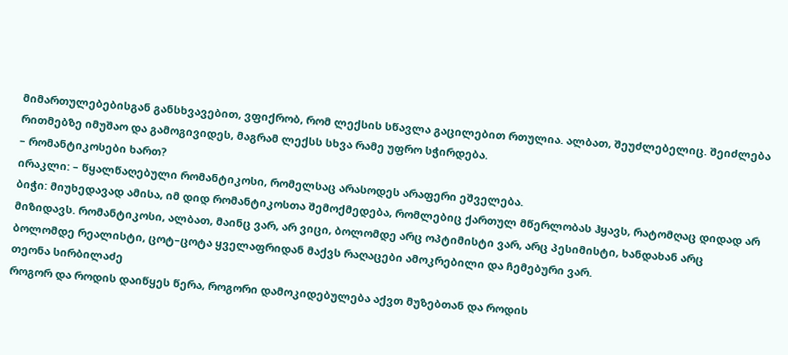მიმართულებებისგან განსხვავებით, ვფიქრობ, რომ ლექსის სწავლა გაცილებით რთულია. ალბათ, შეუძლებელიც. შეიძლება რითმებზე იმუშაო და გამოგივიდეს, მაგრამ ლექსს სხვა რამე უფრო სჭირდება.
– რომანტიკოსები ხართ?
ირაკლი: – წყალწაღებული რომანტიკოსი, რომელსაც არასოდეს არაფერი ეშველება.
ბიჭი: მიუხედავად ამისა, იმ დიდ რომანტიკოსთა შემოქმედება, რომლებიც ქართულ მწერლობას ჰყავს, რატომღაც დიდად არ მიზიდავს. რომანტიკოსი, ალბათ, მაინც ვარ, არ ვიცი, ბოლომდე არც ოპტიმისტი ვარ, არც პესიმისტი, ხანდახან არც ბოლომდე რეალისტი, ცოტ–ცოტა ყველაფრიდან მაქვს რაღაცები ამოკრებილი და ჩემებური ვარ.
თეონა სირბილაძე
როგორ და როდის დაიწყეს წერა, როგორი დამოკიდებულება აქვთ მუზებთან და როდის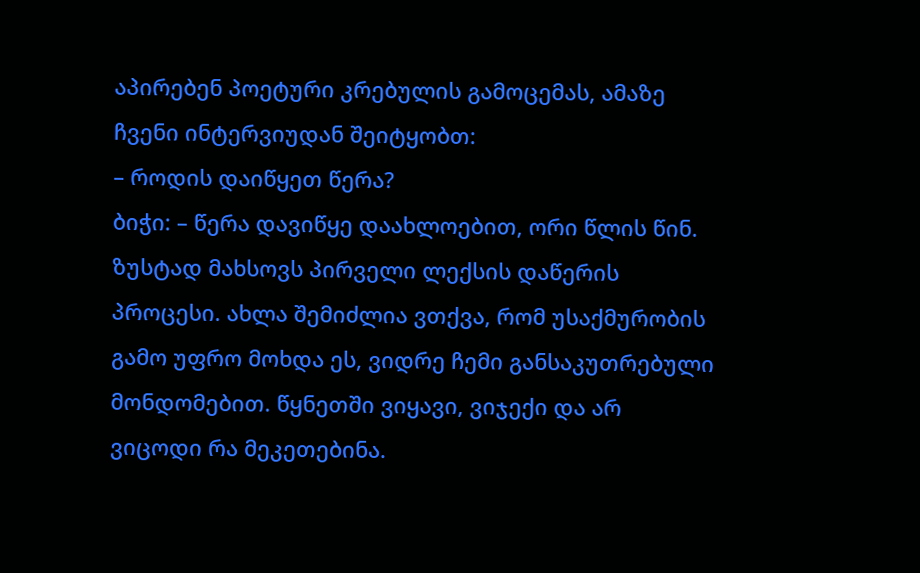აპირებენ პოეტური კრებულის გამოცემას, ამაზე ჩვენი ინტერვიუდან შეიტყობთ:
– როდის დაიწყეთ წერა?
ბიჭი: – წერა დავიწყე დაახლოებით, ორი წლის წინ. ზუსტად მახსოვს პირველი ლექსის დაწერის პროცესი. ახლა შემიძლია ვთქვა, რომ უსაქმურობის გამო უფრო მოხდა ეს, ვიდრე ჩემი განსაკუთრებული მონდომებით. წყნეთში ვიყავი, ვიჯექი და არ ვიცოდი რა მეკეთებინა.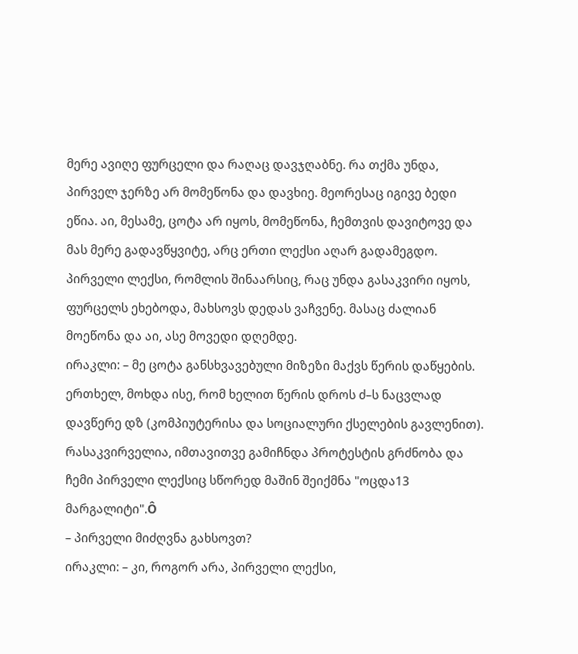მერე ავიღე ფურცელი და რაღაც დავჯღაბნე. რა თქმა უნდა, პირველ ჯერზე არ მომეწონა და დავხიე. მეორესაც იგივე ბედი ეწია. აი, მესამე, ცოტა არ იყოს, მომეწონა, ჩემთვის დავიტოვე და მას მერე გადავწყვიტე, არც ერთი ლექსი აღარ გადამეგდო. პირველი ლექსი, რომლის შინაარსიც, რაც უნდა გასაკვირი იყოს, ფურცელს ეხებოდა, მახსოვს დედას ვაჩვენე. მასაც ძალიან მოეწონა და აი, ასე მოვედი დღემდე.
ირაკლი: – მე ცოტა განსხვავებული მიზეზი მაქვს წერის დაწყების. ერთხელ, მოხდა ისე, რომ ხელით წერის დროს ძ–ს ნაცვლად დავწერე დზ (კომპიუტერისა და სოციალური ქსელების გავლენით). რასაკვირველია, იმთავითვე გამიჩნდა პროტესტის გრძნობა და ჩემი პირველი ლექსიც სწორედ მაშინ შეიქმნა "ოცდა13 მარგალიტი".Ô
– პირველი მიძღვნა გახსოვთ?
ირაკლი: – კი, როგორ არა, პირველი ლექსი,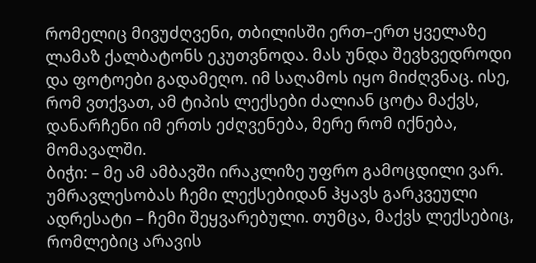რომელიც მივუძღვენი, თბილისში ერთ–ერთ ყველაზე ლამაზ ქალბატონს ეკუთვნოდა. მას უნდა შევხვედროდი და ფოტოები გადამეღო. იმ საღამოს იყო მიძღვნაც. ისე, რომ ვთქვათ, ამ ტიპის ლექსები ძალიან ცოტა მაქვს, დანარჩენი იმ ერთს ეძღვენება, მერე რომ იქნება, მომავალში.
ბიჭი: – მე ამ ამბავში ირაკლიზე უფრო გამოცდილი ვარ. უმრავლესობას ჩემი ლექსებიდან ჰყავს გარკვეული ადრესატი – ჩემი შეყვარებული. თუმცა, მაქვს ლექსებიც, რომლებიც არავის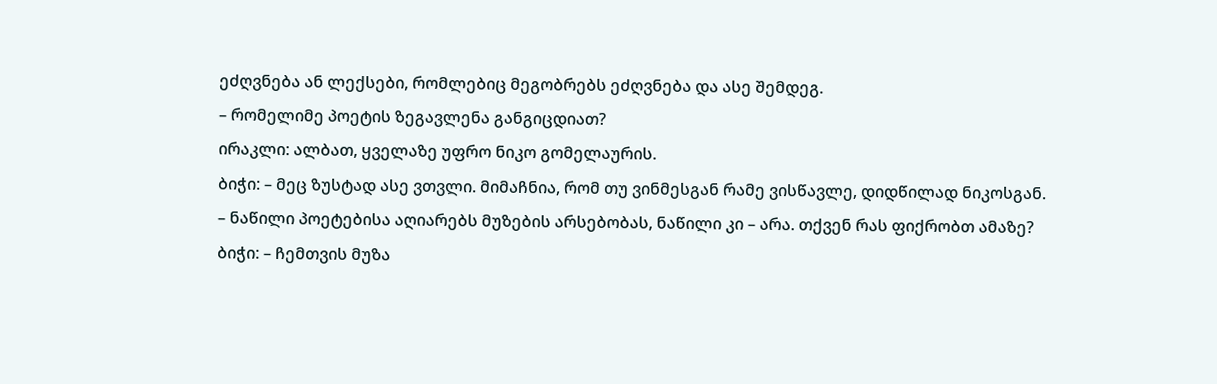ეძღვნება ან ლექსები, რომლებიც მეგობრებს ეძღვნება და ასე შემდეგ.
– რომელიმე პოეტის ზეგავლენა განგიცდიათ?
ირაკლი: ალბათ, ყველაზე უფრო ნიკო გომელაურის.
ბიჭი: – მეც ზუსტად ასე ვთვლი. მიმაჩნია, რომ თუ ვინმესგან რამე ვისწავლე, დიდწილად ნიკოსგან.
– ნაწილი პოეტებისა აღიარებს მუზების არსებობას, ნაწილი კი – არა. თქვენ რას ფიქრობთ ამაზე?
ბიჭი: – ჩემთვის მუზა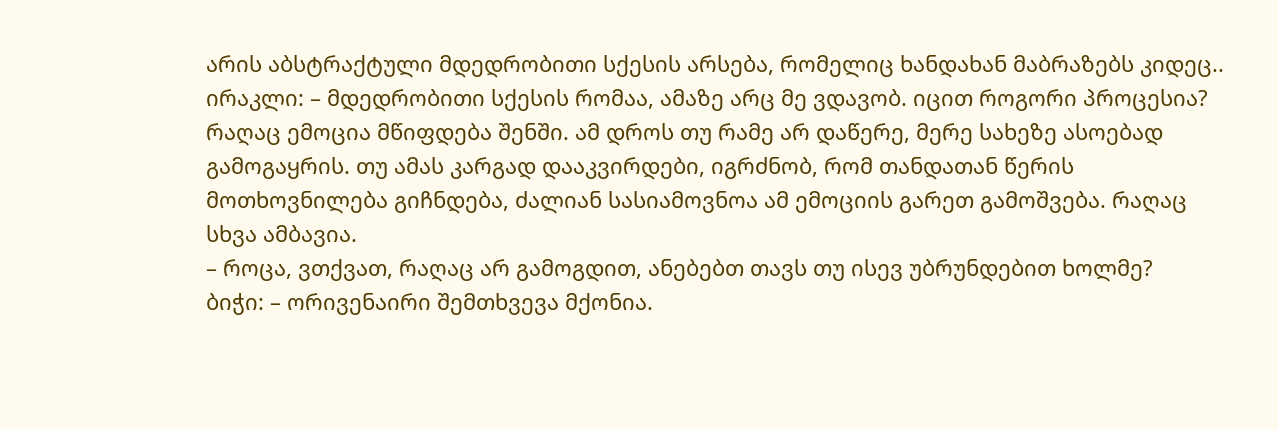არის აბსტრაქტული მდედრობითი სქესის არსება, რომელიც ხანდახან მაბრაზებს კიდეც..
ირაკლი: – მდედრობითი სქესის რომაა, ამაზე არც მე ვდავობ. იცით როგორი პროცესია? რაღაც ემოცია მწიფდება შენში. ამ დროს თუ რამე არ დაწერე, მერე სახეზე ასოებად გამოგაყრის. თუ ამას კარგად დააკვირდები, იგრძნობ, რომ თანდათან წერის მოთხოვნილება გიჩნდება, ძალიან სასიამოვნოა ამ ემოციის გარეთ გამოშვება. რაღაც სხვა ამბავია.
– როცა, ვთქვათ, რაღაც არ გამოგდით, ანებებთ თავს თუ ისევ უბრუნდებით ხოლმე?
ბიჭი: – ორივენაირი შემთხვევა მქონია.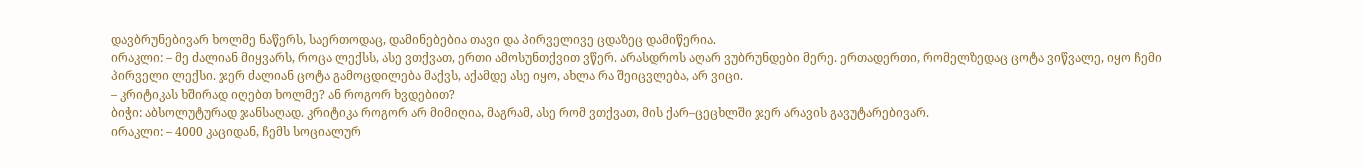დავბრუნებივარ ხოლმე ნაწერს, საერთოდაც, დამინებებია თავი და პირველივე ცდაზეც დამიწერია.
ირაკლი: – მე ძალიან მიყვარს, როცა ლექსს, ასე ვთქვათ, ერთი ამოსუნთქვით ვწერ. არასდროს აღარ ვუბრუნდები მერე. ერთადერთი, რომელზედაც ცოტა ვიწვალე, იყო ჩემი პირველი ლექსი. ჯერ ძალიან ცოტა გამოცდილება მაქვს, აქამდე ასე იყო, ახლა რა შეიცვლება, არ ვიცი.
– კრიტიკას ხშირად იღებთ ხოლმე? ან როგორ ხვდებით?
ბიჭი: აბსოლუტურად ჯანსაღად. კრიტიკა როგორ არ მიმიღია, მაგრამ, ასე რომ ვთქვათ, მის ქარ–ცეცხლში ჯერ არავის გავუტარებივარ.
ირაკლი: – 4000 კაციდან, ჩემს სოციალურ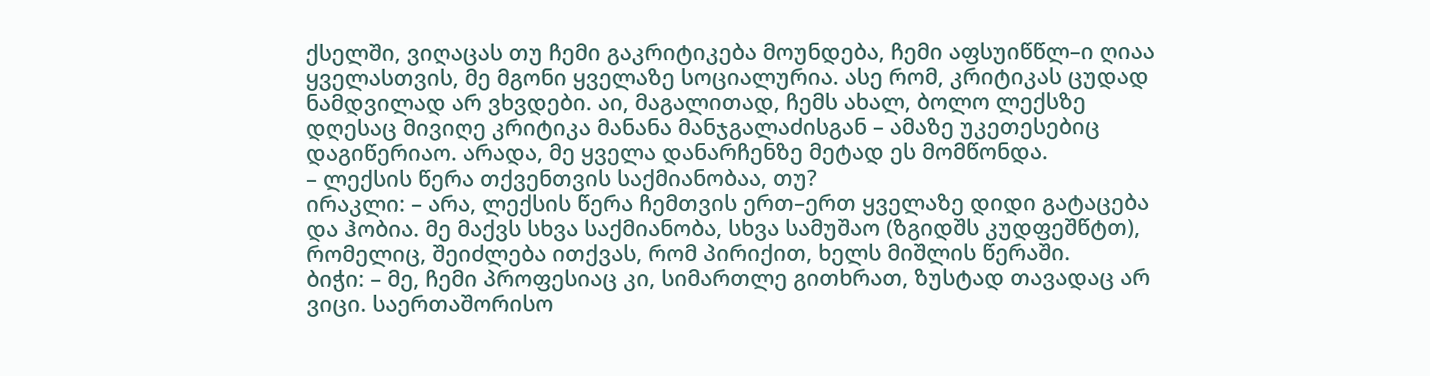ქსელში, ვიღაცას თუ ჩემი გაკრიტიკება მოუნდება, ჩემი აფსუიწწლ–ი ღიაა ყველასთვის, მე მგონი ყველაზე სოციალურია. ასე რომ, კრიტიკას ცუდად ნამდვილად არ ვხვდები. აი, მაგალითად, ჩემს ახალ, ბოლო ლექსზე დღესაც მივიღე კრიტიკა მანანა მანჯგალაძისგან – ამაზე უკეთესებიც დაგიწერიაო. არადა, მე ყველა დანარჩენზე მეტად ეს მომწონდა.
– ლექსის წერა თქვენთვის საქმიანობაა, თუ?
ირაკლი: – არა, ლექსის წერა ჩემთვის ერთ–ერთ ყველაზე დიდი გატაცება და ჰობია. მე მაქვს სხვა საქმიანობა, სხვა სამუშაო (ზგიდშს კუდფეშწტთ), რომელიც, შეიძლება ითქვას, რომ პირიქით, ხელს მიშლის წერაში.
ბიჭი: – მე, ჩემი პროფესიაც კი, სიმართლე გითხრათ, ზუსტად თავადაც არ ვიცი. საერთაშორისო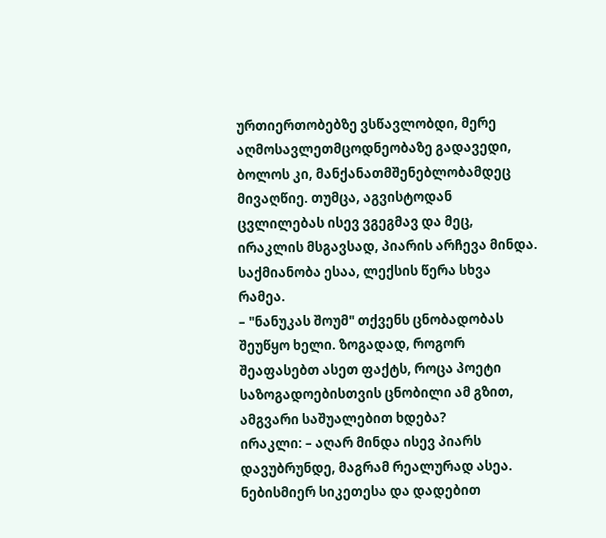ურთიერთობებზე ვსწავლობდი, მერე აღმოსავლეთმცოდნეობაზე გადავედი, ბოლოს კი, მანქანათმშენებლობამდეც მივაღწიე. თუმცა, აგვისტოდან ცვლილებას ისევ ვგეგმავ და მეც, ირაკლის მსგავსად, პიარის არჩევა მინდა. საქმიანობა ესაა, ლექსის წერა სხვა რამეა.
– "ნანუკას შოუმ" თქვენს ცნობადობას შეუწყო ხელი. ზოგადად, როგორ შეაფასებთ ასეთ ფაქტს, როცა პოეტი საზოგადოებისთვის ცნობილი ამ გზით, ამგვარი საშუალებით ხდება?
ირაკლი: – აღარ მინდა ისევ პიარს დავუბრუნდე, მაგრამ რეალურად ასეა. ნებისმიერ სიკეთესა და დადებით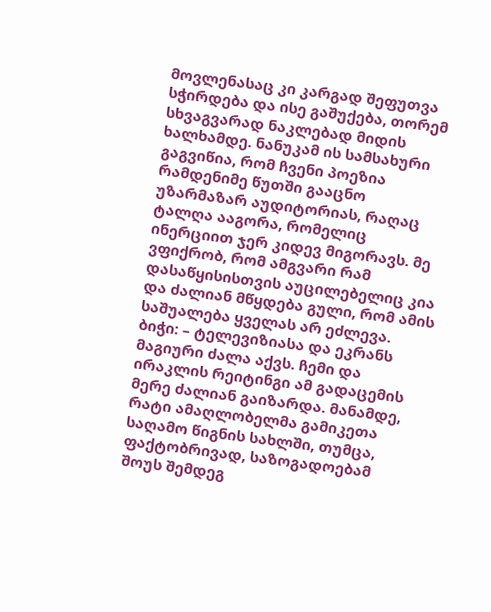მოვლენასაც კი კარგად შეფუთვა სჭირდება და ისე გაშუქება, თორემ სხვაგვარად ნაკლებად მიდის ხალხამდე. ნანუკამ ის სამსახური გაგვიწია, რომ ჩვენი პოეზია რამდენიმე წუთში გააცნო უზარმაზარ აუდიტორიას, რაღაც ტალღა ააგორა, რომელიც ინერციით ჯერ კიდევ მიგორავს. მე ვფიქრობ, რომ ამგვარი რამ დასაწყისისთვის აუცილებელიც კია და ძალიან მწყდება გული, რომ ამის საშუალება ყველას არ ეძლევა.
ბიჭი: – ტელევიზიასა და ეკრანს მაგიური ძალა აქვს. ჩემი და ირაკლის რეიტინგი ამ გადაცემის მერე ძალიან გაიზარდა. მანამდე, რატი ამაღლობელმა გამიკეთა საღამო წიგნის სახლში, თუმცა, ფაქტობრივად, საზოგადოებამ შოუს შემდეგ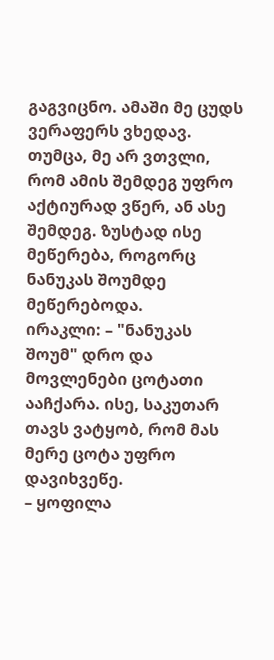გაგვიცნო. ამაში მე ცუდს ვერაფერს ვხედავ. თუმცა, მე არ ვთვლი, რომ ამის შემდეგ უფრო აქტიურად ვწერ, ან ასე შემდეგ. ზუსტად ისე მეწერება, როგორც ნანუკას შოუმდე მეწერებოდა.
ირაკლი: – "ნანუკას შოუმ" დრო და მოვლენები ცოტათი ააჩქარა. ისე, საკუთარ თავს ვატყობ, რომ მას მერე ცოტა უფრო დავიხვეწე.
– ყოფილა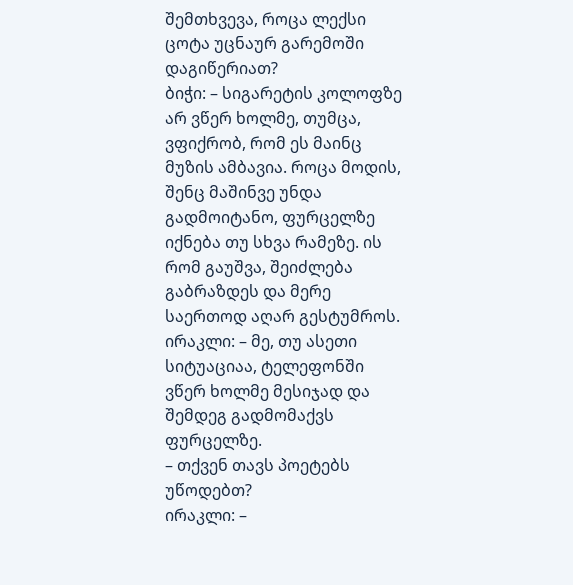შემთხვევა, როცა ლექსი ცოტა უცნაურ გარემოში დაგიწერიათ?
ბიჭი: – სიგარეტის კოლოფზე არ ვწერ ხოლმე, თუმცა, ვფიქრობ, რომ ეს მაინც მუზის ამბავია. როცა მოდის, შენც მაშინვე უნდა გადმოიტანო, ფურცელზე იქნება თუ სხვა რამეზე. ის რომ გაუშვა, შეიძლება გაბრაზდეს და მერე საერთოდ აღარ გესტუმროს.
ირაკლი: – მე, თუ ასეთი სიტუაციაა, ტელეფონში ვწერ ხოლმე მესიჯად და შემდეგ გადმომაქვს ფურცელზე.
– თქვენ თავს პოეტებს უწოდებთ?
ირაკლი: –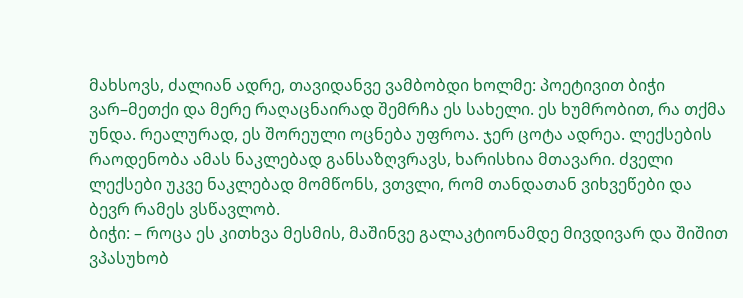მახსოვს, ძალიან ადრე, თავიდანვე ვამბობდი ხოლმე: პოეტივით ბიჭი ვარ–მეთქი და მერე რაღაცნაირად შემრჩა ეს სახელი. ეს ხუმრობით, რა თქმა უნდა. რეალურად, ეს შორეული ოცნება უფროა. ჯერ ცოტა ადრეა. ლექსების რაოდენობა ამას ნაკლებად განსაზღვრავს, ხარისხია მთავარი. ძველი ლექსები უკვე ნაკლებად მომწონს, ვთვლი, რომ თანდათან ვიხვეწები და ბევრ რამეს ვსწავლობ.
ბიჭი: – როცა ეს კითხვა მესმის, მაშინვე გალაკტიონამდე მივდივარ და შიშით ვპასუხობ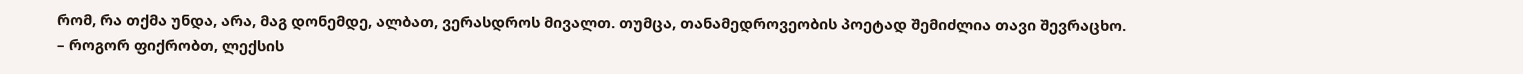რომ, რა თქმა უნდა, არა, მაგ დონემდე, ალბათ, ვერასდროს მივალთ. თუმცა, თანამედროვეობის პოეტად შემიძლია თავი შევრაცხო.
– როგორ ფიქრობთ, ლექსის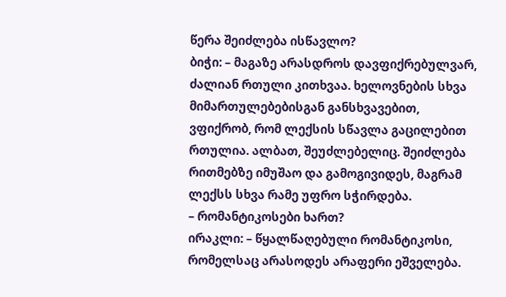წერა შეიძლება ისწავლო?
ბიჭი: – მაგაზე არასდროს დავფიქრებულვარ, ძალიან რთული კითხვაა. ხელოვნების სხვა მიმართულებებისგან განსხვავებით, ვფიქრობ, რომ ლექსის სწავლა გაცილებით რთულია. ალბათ, შეუძლებელიც. შეიძლება რითმებზე იმუშაო და გამოგივიდეს, მაგრამ ლექსს სხვა რამე უფრო სჭირდება.
– რომანტიკოსები ხართ?
ირაკლი: – წყალწაღებული რომანტიკოსი, რომელსაც არასოდეს არაფერი ეშველება.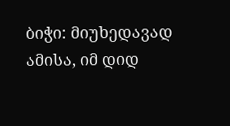ბიჭი: მიუხედავად ამისა, იმ დიდ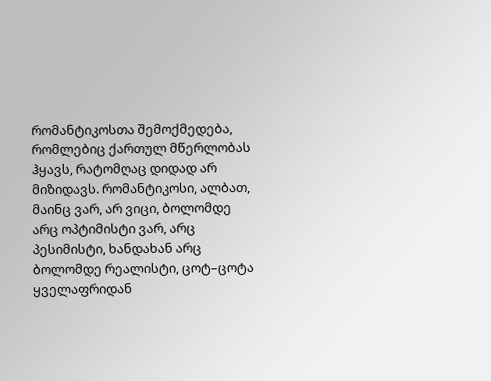რომანტიკოსთა შემოქმედება, რომლებიც ქართულ მწერლობას ჰყავს, რატომღაც დიდად არ მიზიდავს. რომანტიკოსი, ალბათ, მაინც ვარ, არ ვიცი, ბოლომდე არც ოპტიმისტი ვარ, არც პესიმისტი, ხანდახან არც ბოლომდე რეალისტი, ცოტ–ცოტა ყველაფრიდან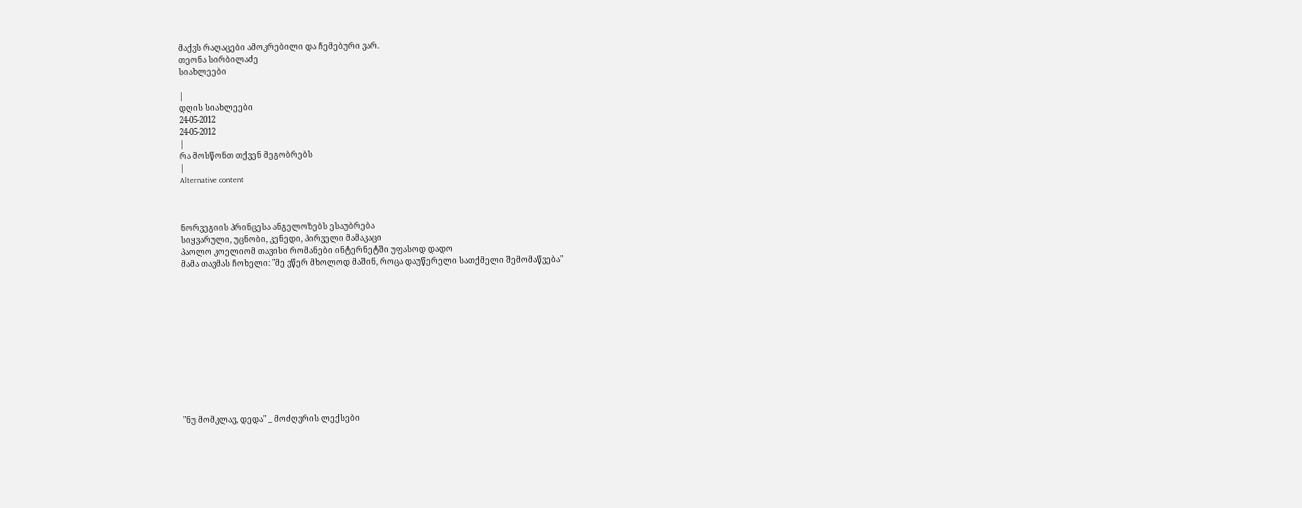მაქვს რაღაცები ამოკრებილი და ჩემებური ვარ.
თეონა სირბილაძე
სიახლეები

|
დღის სიახლეები
24-05-2012
24-05-2012
|
რა მოსწონთ თქვენ მეგობრებს
|
Alternative content



ნორვეგიის პრინცესა ანგელოზებს ესაუბრება
სიყვარული, უცნობი, კენედი, პირველი მამაკაცი
პაოლო კოელიომ თავისი რომანები ინტერნეტში უფასოდ დადო
მამა თავმას ჩოხელი: "მე ვწერ მხოლოდ მაშინ, როცა დაუწერელი სათქმელი შემომაწვება"












"ნუ მომკლავ, დედა" _ მოძღვრის ლექსები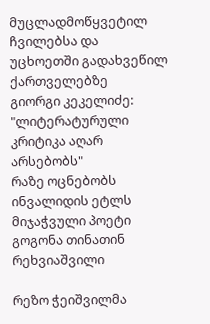მუცლადმოწყვეტილ ჩვილებსა და უცხოეთში გადახვეწილ ქართველებზე
გიორგი კეკელიძე: "ლიტერატურული კრიტიკა აღარ არსებობს"
რაზე ოცნებობს ინვალიდის ეტლს მიჯაჭვული პოეტი გოგონა თინათინ რეხვიაშვილი

რეზო ჭეიშვილმა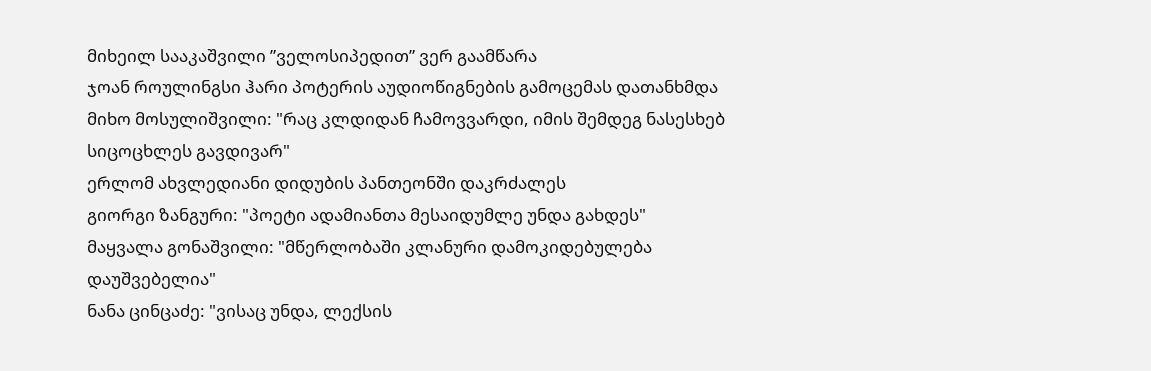მიხეილ სააკაშვილი ”ველოსიპედით” ვერ გაამწარა
ჯოან როულინგსი ჰარი პოტერის აუდიოწიგნების გამოცემას დათანხმდა
მიხო მოსულიშვილი: "რაც კლდიდან ჩამოვვარდი, იმის შემდეგ ნასესხებ სიცოცხლეს გავდივარ"
ერლომ ახვლედიანი დიდუბის პანთეონში დაკრძალეს
გიორგი ზანგური: "პოეტი ადამიანთა მესაიდუმლე უნდა გახდეს"
მაყვალა გონაშვილი: "მწერლობაში კლანური დამოკიდებულება დაუშვებელია"
ნანა ცინცაძე: "ვისაც უნდა, ლექსის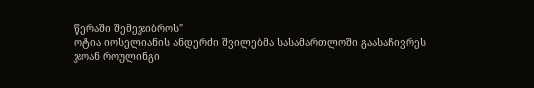წერაში შემეჯიბროს"
ოტია იოსელიანის ანდერძი შვილებმა სასამართლოში გაასაჩივრეს
ჯოან როულინგი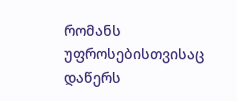რომანს უფროსებისთვისაც დაწერს